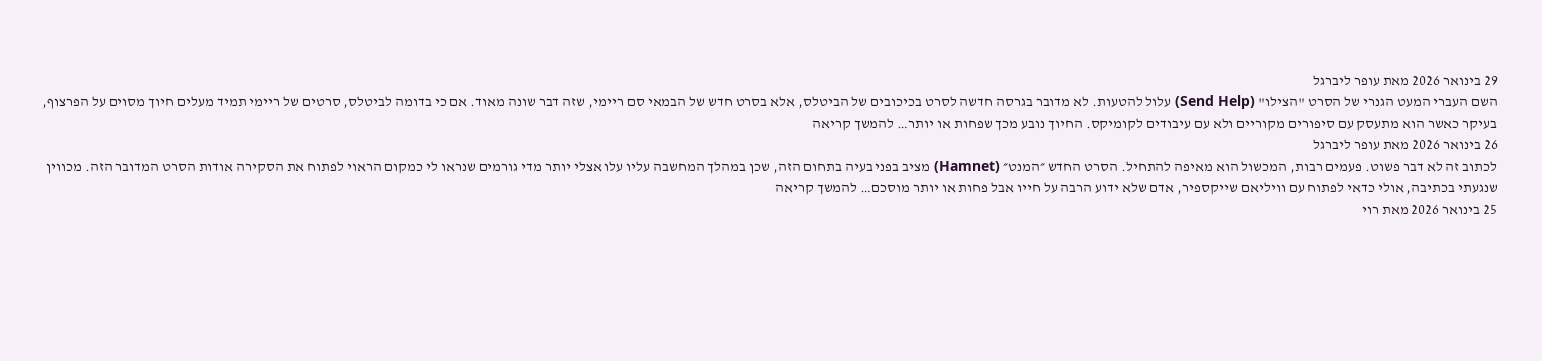29 בינואר 2026 מאת עופר ליברגל
השם העברי המעט הגנרי של הסרט "הצילו" (Send Help) עלול להטעות. לא מדובר בגרסה חדשה לסרט בכיכובים של הביטלס, אלא בסרט חדש של הבמאי סם ריימי, שזה דבר שונה מאוד. אם כי בדומה לביטלס, סרטים של ריימי תמיד מעלים חיוך מסוים על הפרצוף, בעיקר כאשר הוא מתעסק עם סיפורים מקוריים ולא עם עיבודים לקומיקס. החיוך נובע מכך שפחות או יותר… להמשך קריאה
26 בינואר 2026 מאת עופר ליברגל
לכתוב זה לא דבר פשוט. פעמים רבות, המכשול הוא מאיפה להתחיל. הסרט החדש ״המנט״ (Hamnet) מציב בפני בעיה בתחום הזה, שכן במהלך המחשבה עליו עלו אצלי יותר מדי גורמים שנראו לי כמקום הראוי לפתוח את הסקירה אודות הסרט המדובר הזה. מכווין שנגעתי בכתיבה, אולי כדאי לפתוח עם וויליאם שייקספיר, אדם שלא ידוע הרבה על חייו אבל פחות או יותר מוסכם… להמשך קריאה
25 בינואר 2026 מאת רוי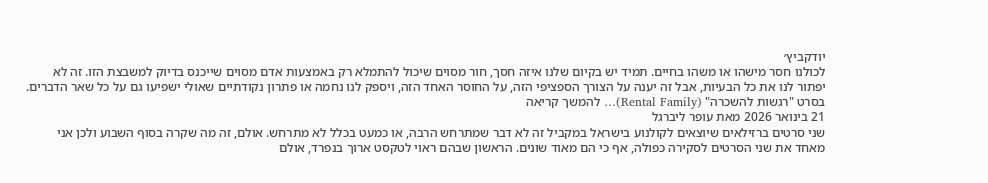יודקביץ׳
לכולנו חסר מישהו או משהו בחיים. תמיד יש בקיום שלנו איזה חסך, חור מסוים שיכול להתמלא רק באמצעות אדם מסוים שייכנס בדיוק למשבצת הזו. זה לא יפתור לנו את כל הבעיות, אבל זה יענה על הצורך הספציפי הזה, על החוסר האחד הזה, ויספק לנו נחמה או פתרון נקודתיים שאולי ישפיעו גם על כל שאר הדברים. בסרט "רגשות להשכרה" (Rental Family)… להמשך קריאה
21 בינואר 2026 מאת עופר ליברגל
שני סרטים ברזילאים שיוצאים לקולנוע בישראל במקביל זה לא דבר שמתרחש הרבה, או כמעט בכלל לא מתרחש. אולם, זה מה שקרה בסוף השבוע ולכן אני מאחד את שני הסרטים לסקירה כפולה, אף כי הם מאוד שונים. הראשון שבהם ראוי לטקסט ארוך בנפרד, אולם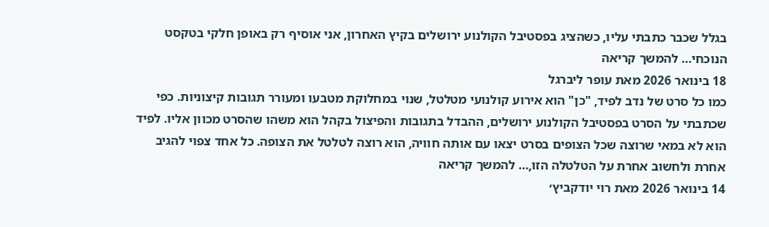בגלל שכבר כתבתי עליו, כשהציג בפסטיבל הקולנוע ירושלים בקיץ האחרון, אני אוסיף רק באופן חלקי בטקסט הנוכחי… להמשך קריאה
18 בינואר 2026 מאת עופר ליברגל
כמו כל סרט של נדב לפיד, "כן" הוא אירוע קולנועי מטלטל, שנוי במחלוקת מטבעו ומעורר תגובות קיצוניות. כפי שכתבתי על הסרט בפסטיבל הקולנוע ירושלים, ההבדל בתגובות והפיצול בקהל הוא משהו שהסרט מכוון אליו. לפיד הוא לא במאי שרוצה שכל הצופים בסרט יצאו עם אותה חוויה, הוא רוצה לטלטל את הצופה. כל אחד צפוי להגיב אחרת ולחשוב אחרת על הטלטלה הזו,… להמשך קריאה
14 בינואר 2026 מאת רוי יודקביץ׳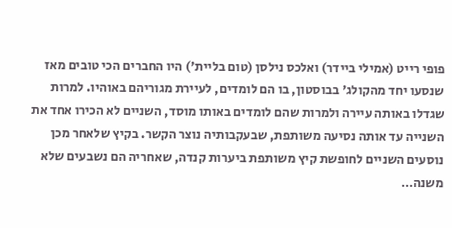פופי רייט (אמילי ביידר) ואלכס נילסן (טום בליית') היו החברים הכי טובים מאז שנסעו יחד מהקולג' בבוסטון, בו הם לומדים, לעיירת מגוריהם באוהיו. למרות שגדלו באותה עיירה ולמרות שהם לומדים באותו מוסד, השניים לא הכירו אחד את השנייה עד אותה נסיעה משותפת, שבעקבותיה נוצר הקשר. בקיץ שלאחר מכן נוסעים השניים לחופשת קיץ משותפת ביערות קנדה, שאחריה הם נשבעים שלא משנה…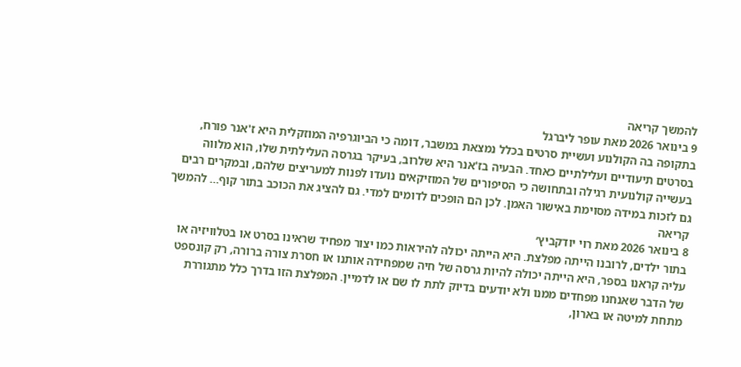להמשך קריאה
9 בינואר 2026 מאת עופר ליברגל
בתקופה בה הקולנוע ועשיית סרטים בכלל נמצאת במשבר, דומה כי הביוגרפיה המוזקלית היא ז'אנר פורח, בסרטים תיעודיים ועלילתיים כאחד. הבעיה בז'אנר היא שלרוב, בעיקר בגרסה העלילתית שלו, הוא מלווה בעשייה קולנועית רגילה ובתחושה כי הסיפורים של המוזיקאים נועדו לפנות למעריצים שלהם, ובמקרים רבים גם לזכות במידה מסוימת באישור האמן. לכן הם הופכים לדומים למדי. גם להציג את הכוכב בתור קוף… להמשך קריאה
8 בינואר 2026 מאת רוי יודקביץ׳
בתור ילדים, לרובנו הייתה מפלצת. היא הייתה יכולה להיראות כמו יצור מפחיד שראינו בסרט או בטלוויזיה או עליה קראנו בספר, היא הייתה יכולה להיות גרסה של חיה שמפחידה אותנו או חסרת צורה ברורה, רק קונספט של הדבר שאנחנו מפחדים ממנו ולא יודעים בדיוק לתת לו שם או לדמיין. המפלצת הזו בדרך כלל מתגוררת מתחת למיטה או בארון,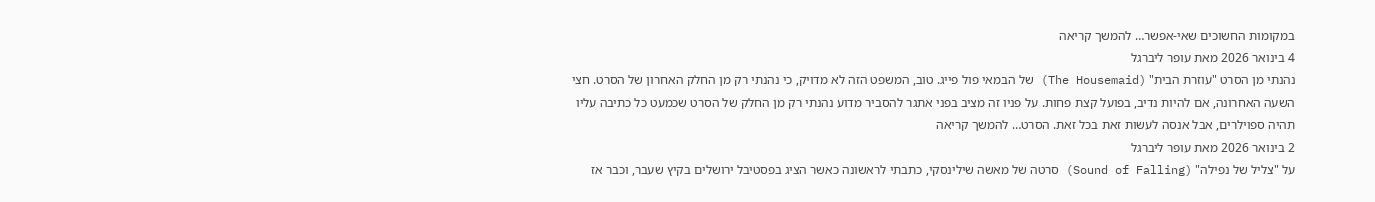במקומות החשוכים שאי-אפשר… להמשך קריאה
4 בינואר 2026 מאת עופר ליברגל
נהנתי מן הסרט "עוזרת הבית" (The Housemaid) של הבמאי פול פייג. טוב, המשפט הזה לא מדויק, כי נהנתי רק מן החלק האחרון של הסרט. חצי השעה האחרונה, אם להיות נדיב, בפועל קצת פחות. על פניו זה מציב בפני אתגר להסביר מדוע נהנתי רק מן החלק של הסרט שכמעט כל כתיבה עליו תהיה ספוילרים, אבל אנסה לעשות זאת בכל זאת. הסרט… להמשך קריאה
2 בינואר 2026 מאת עופר ליברגל
על "צליל של נפילה" (Sound of Falling) סרטה של מאשה שילינסקי, כתבתי לראשונה כאשר הציג בפסטיבל ירושלים בקיץ שעבר, וכבר אז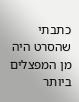כתבתי שהסרט היה מן המפצלים ביותר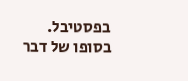בפסטיבל. בסופו של דבר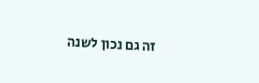זה גם נכון לשנה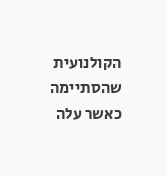הקולנועית שהסתיימה כאשר עלה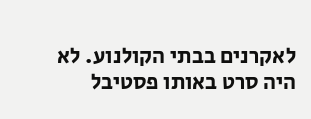לאקרנים בבתי הקולנוע. לא היה סרט באותו פסטיבל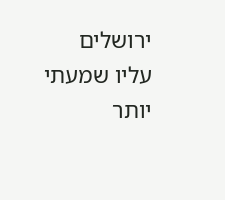ירושלים עליו שמעתי יותר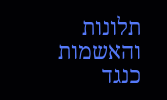תלונות והאשמות כנגד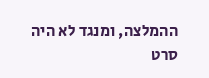ההמלצה, ומנגד לא היה סרט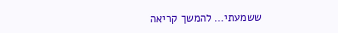ששמעתי… להמשך קריאה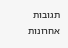תגובות אחרונות